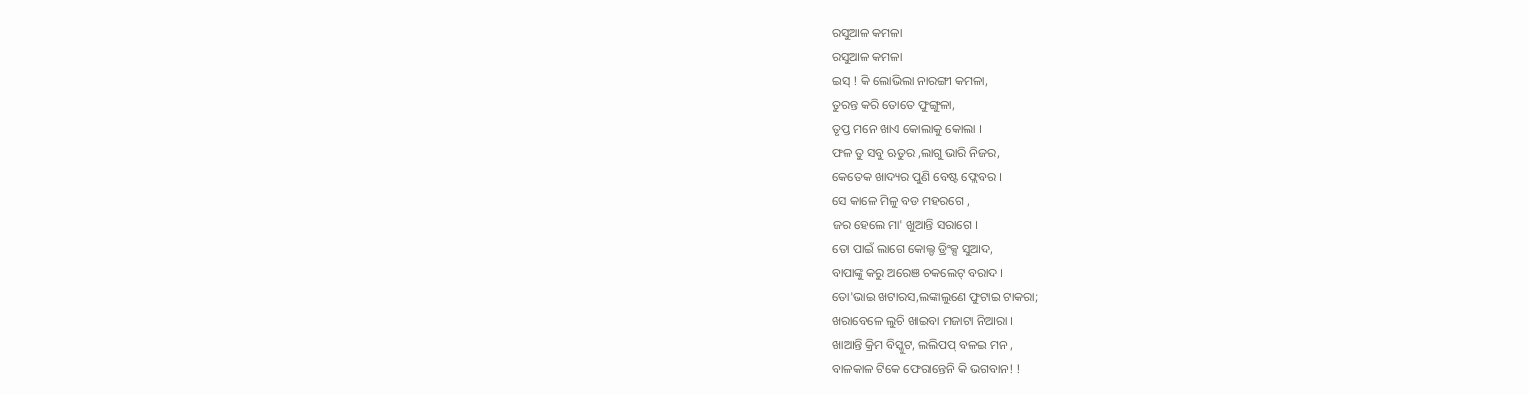ରସୁଆଳ କମଳା
ରସୁଆଳ କମଳା
ଇସ୍ ! କି ଲୋଭିଲା ନାରଙ୍ଗୀ କମଳା,
ତୁରନ୍ତ କରି ତୋତେ ଫୁଙ୍ଗୁଳା,
ତୃପ୍ତ ମନେ ଖାଏ କୋଲାକୁ କୋଲା ।
ଫଳ ତୁ ସବୁ ଋତୁର ,ଲାଗୁ ଭାରି ନିଜର,
କେତେକ ଖାଦ୍ୟର ପୁଣି ବେଷ୍ଟ ଫ୍ଲେବର ।
ସେ କାଳେ ମିଳୁ ବଡ ମହରଗେ ,
ଜର ହେଲେ ମା' ଖୁଆନ୍ତି ସରାଗେ ।
ତୋ ପାଇଁ ଲାଗେ କୋଲ୍ଡ ଡ୍ରିଂକ୍ସ ସୁଆଦ,
ବାପାଙ୍କୁ କରୁ ଅରେଞ ଚକଲେଟ୍ ବରାଦ ।
ତୋ'ଭାଇ ଖଟାରସ,ଲଙ୍କାଲୁଣେ ଫୁଟାଇ ଟାକରା;
ଖରାବେଳେ ଲୁଚି ଖାଇବା ମଜାଟା ନିଆରା ।
ଖାଆନ୍ତି କ୍ରିମ ବିସ୍କୁଟ, ଲଲିପପ୍ ବଳଇ ମନ ,
ବାଳକାଳ ଟିକେ ଫେରାନ୍ତେନି କି ଭଗବାନ! !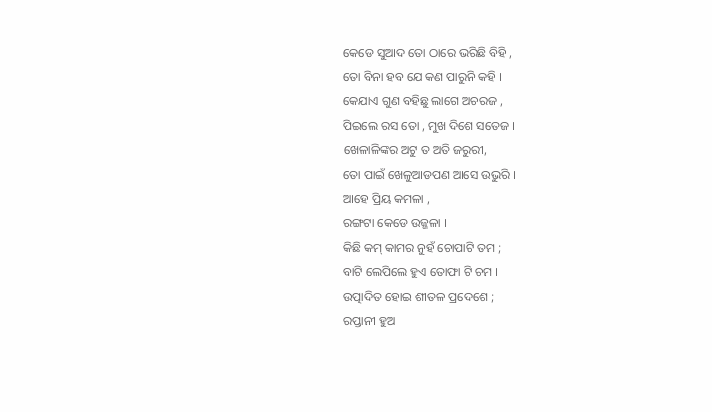କେଡେ ସୁଆଦ ତୋ ଠାରେ ଭରିଛି ବିହି ,
ତୋ ବିନା ହବ ଯେ କଣ ପାରୁନି କହି ।
କେଯାଏ ଗୁଣ ବହିଛୁ ଲାଗେ ଅଚରଜ ,
ପିଇଲେ ରସ ତୋ , ମୁଖ ଦିଶେ ସତେଜ ।
ଖେଳାଳିଙ୍କର ଅଟୁ ତ ଅତି ଜରୁରୀ,
ତୋ ପାଇଁ ଖେଳୁଆଡପଣ ଆସେ ଉଭୁରି ।
ଆହେ ପ୍ରିୟ କମଳା ,
ରଙ୍ଗଟା କେଡେ ଉଜ୍ଜଳା ।
କିଛି କମ୍ କାମର ନୁହଁ ଚୋପାଟି ତମ ;
ବାଟି ଲେପିଲେ ହୁଏ ତୋଫା ଟି ଚମ ।
ଉତ୍ପାଦିତ ହୋଇ ଶୀତଳ ପ୍ରଦେଶେ ;
ରପ୍ତାନୀ ହୁଅ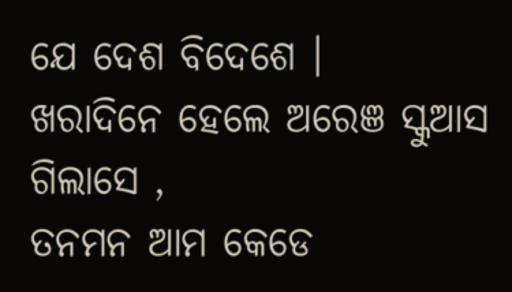ଯେ ଦେଶ ବିଦେଶେ ।
ଖରାଦିନେ ହେଲେ ଅରେଞ ସ୍କୁଆସ ଗିଲାସେ ,
ତନମନ ଆମ କେଡେ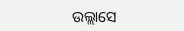ଉଲ୍ଲାସେ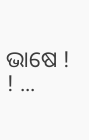ଭାଷେ ! ! ...